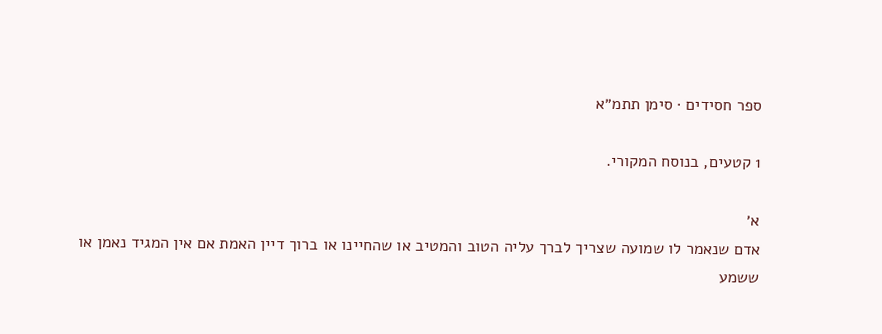ספר חסידים · סימן תתמ״א

1 קטעים, בנוסח המקורי.

א׳
אדם שנאמר לו שמועה שצריך לברך עליה הטוב והמטיב או שהחיינו או ברוך דיין האמת אם אין המגיד נאמן או ששמע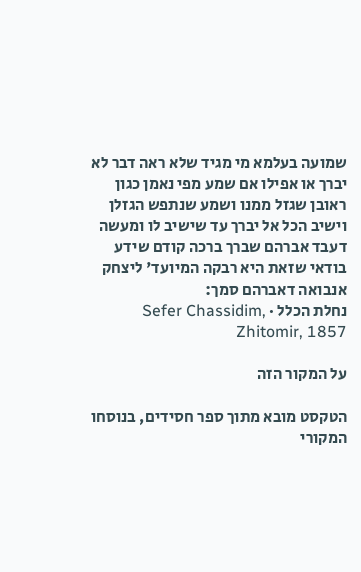שמועה בעלמא מי מגיד שלא ראה דבר לא יברך או אפילו אם שמע מפי נאמן כגון ראובן שגזל ממנו ושמע שנתפש הגזלן וישיב הכל אל יברך עד שישיב לו ומעשה דעבד אברהם שברך ברכה קודם שידע בודאי שזאת היא רבקה המיועד' ליצחק אנבואה דאברהם סמך:
נחלת הכלל · Sefer Chassidim, Zhitomir, 1857

על המקור הזה

הטקסט מובא מתוך ספר חסידים, בנוסחו המקורי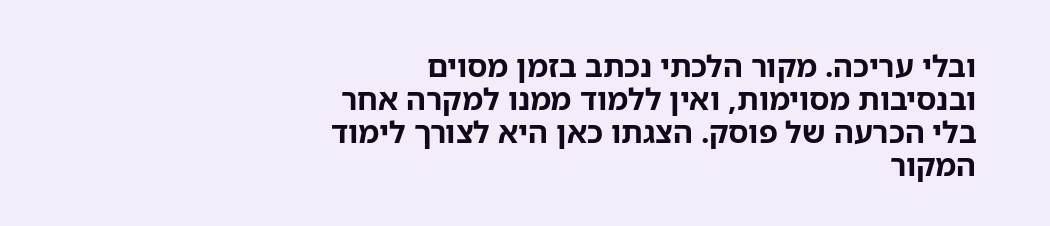ובלי עריכה. מקור הלכתי נכתב בזמן מסוים ובנסיבות מסוימות, ואין ללמוד ממנו למקרה אחר בלי הכרעה של פוסק. הצגתו כאן היא לצורך לימוד המקור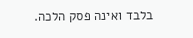בלבד ואינה פסק הלכה.